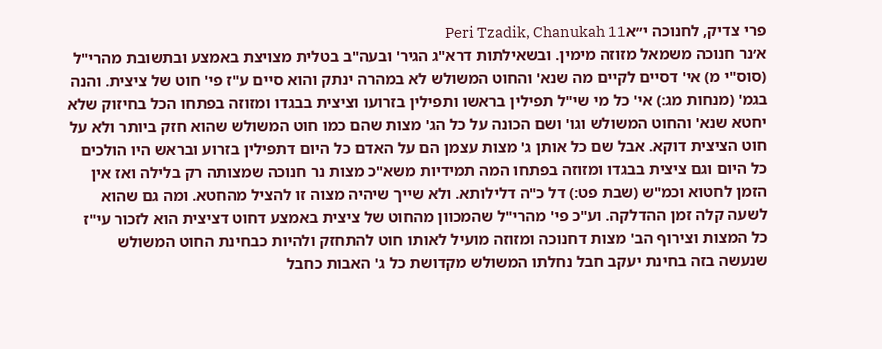פרי צדיק, לחנוכה י״אPeri Tzadik, Chanukah 11
א׳נר חנוכה משמאל מזוזה מימין. ובשאילתות דרא"ג הגיר' ובעה"ב בטלית מצויצת באמצע ובתשובת מהרי"ל (סוס"י מ) אי' דסיים לקיים מה שנא' והחוט המשולש לא במהרה ינתק והוא סיים ע"ז פי' חוט של ציצית. והנה בגמ' (מנחות מג:) אי' כל מי שי"ל תפילין בראשו ותפילין בזרועו וציצית בבגדו ומזוזה בפתחו הכל בחיזוק שלא יחטא שנא' והחוט המשולש וגו' ושם הכונה על כל הג' מצות שהם כמו חוט המשולש שהוא חזק ביותר ולא על חוט הציצית דוקא. אבל שם כל אותן ג' מצות עצמן הם על האדם כל היום דתפילין בזרוע ובראש היו הולכים כל היום וגם ציצית בבגדו ומזוזה בפתחו המה תמידיות משא"כ מצות נר חנוכה שמצותה רק בלילה ואז אין הזמן לחטוא וכמ"ש (שבת פט:) דל כ"ה דלילותא. ולא שייך שיהיה מצוה זו להציל מהחטא. ומה גם שהוא לשעה קלה זמן ההדלקה. וע"כ פי' מהרי"ל שהמכוון מהחוט של ציצית באמצע דחוט דציצית הוא לזכור עי"ז כל המצות וצירוף הב' מצות דחנוכה ומזוזה מועיל לאותו חוט להתחזק ולהיות כבחינת החוט המשולש שנעשה בזה בחינת יעקב חבל נחלתו המשולש מקדושת כל ג' האבות כחבל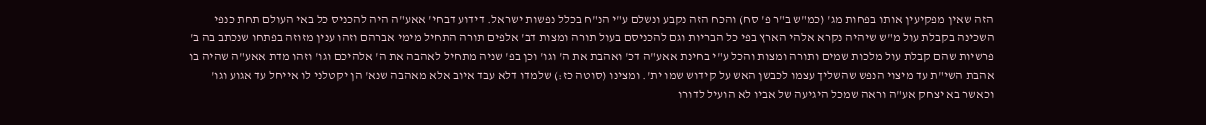הזה שאין מפקיעין אותו בפחות מג' (כמ"ש ב"ר פ' סח) והכח הזה נקבע ונשלם ע"י הנ"ח בכלל נפשות ישראל. דידוע דבחי' אאע"ה היה להכניס כל באי העולם תחת כנפי השכינה בקבלת עול מ"ש שיהיה נקרא אלהי הארץ בפי כל הבריות וגם להכניסם בעול תורה ומצות דב' אלפים תורה התחיל מימי אברהם וזהו ענין מזוזה בפתחו שנכתב בה ב' פרשיות שהם קבלת עול מלכות שמים ותורה ומצות והכל ע"י בחינת אאע"ה דכ' ואהבת את ה' וגו' וכן בפ' שניה מתחיל לאהבה את ה' אלהיכם וגו' וזהו מדת אאע"ה שהיה בו אהבת השי"ת עד מיצוי הנפש שהשליך עצמו לכבשן האש על קידוש שמו ית'. ומצינו (סוטה כז:) שלמדו דלא עבד איוב אלא מאהבה שנא' הן יקטלני לו אייחל עד אגוע וגו' וכאשר בא יצחק אע"ה וראה שמכל היגיעה של אביו לא הועיל לדורו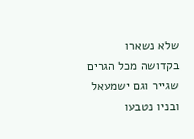שלא נשארו בקדושה מכל הגרים שגייר וגם ישמעאל ובניו נטבעו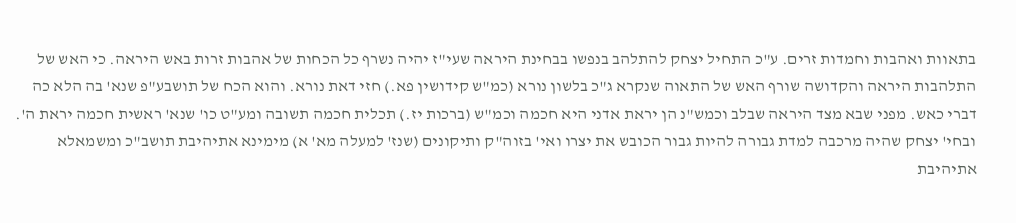בתאוות ואהבות וחמדות זרים. ע"כ התחיל יצחק להתלהב בנפשו בבחינת היראה שעי"ז יהיה נשרף כל הכחות של אהבות זרות באש היראה. כי האש של התלהבות היראה והקדושה שורף האש של התאוה שנקרא ג"כ בלשון נורא (כמ"ש קידושין פא.) חזי דאת נורא. והוא הכח של תושבע"פ שנא' בה הלא כה דברי כאש. מפני שבא מצד היראה שבלב וכמש"נ הן יראת אדני היא חכמה וכמ"ש (ברכות יז.) תכלית חכמה תשובה ומע"ט כו' שנא' ראשית חכמה יראת ה'. ובחי' יצחק שהיה מרכבה למדת גבורה להיות גבור הכובש את יצרו ואי' בזוה"ק ותיקונים (שנז' למעלה מא' א) מימינא אתיהיבת תושב"כ ומשמאלא אתיהיבת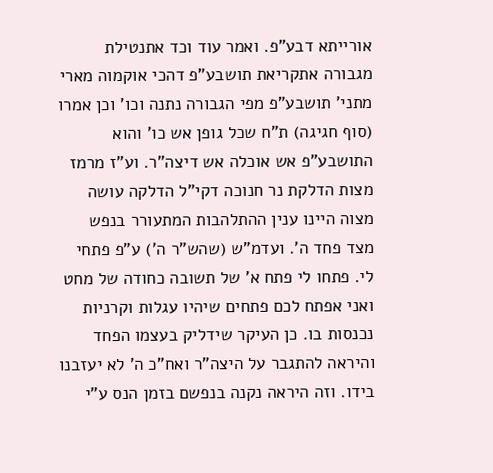אורייתא דבע"פ. ואמר עוד וכד אתנטילת מגבורה אתקריאת תושבע"פ דהכי אוקמוה מארי מתני' תושבע"פ מפי הגבורה נתנה וכו' וכן אמרו (סוף חגיגה) ת"ח שכל גופן אש כו' והוא התושבע"פ אש אוכלה אש דיצה"ר. וע"ז מרמז מצות הדלקת נר חנוכה דקי"ל הדלקה עושה מצוה היינו ענין ההתלהבות המתעורר בנפש מצד פחד ה'. ועדמ"ש (שהש"ר ה') ע"פ פתחי לי. פתחו לי פתח א' של תשובה כחודה של מחט ואני אפתח לכם פתחים שיהיו עגלות וקרניות נכנסות בו. כן העיקר שידליק בעצמו הפחד והיראה להתגבר על היצה"ר ואח"כ ה' לא יעזבנו בידו. וזה היראה נקנה בנפשם בזמן הנס ע"י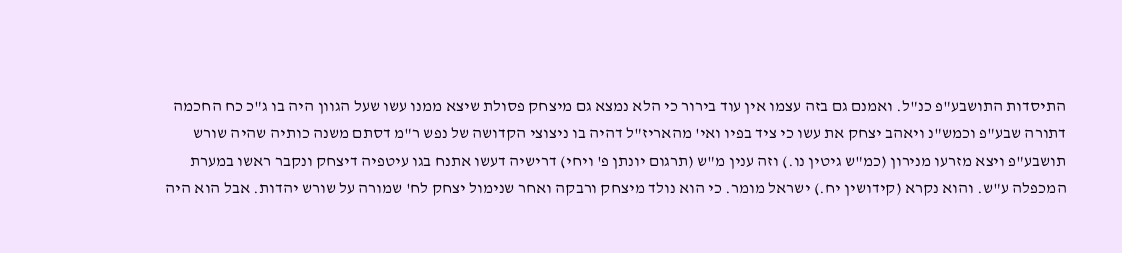התיסדות התושבע"פ כנ"ל. ואמנם גם בזה עצמו אין עוד בירור כי הלא נמצא גם מיצחק פסולת שיצא ממנו עשו שעל הגוון היה בו ג"כ כח החכמה דתורה שבע"פ וכמש"נ ויאהב יצחק את עשו כי ציד בפיו ואי' מהאריז"ל דהיה בו ניצוצי הקדושה של נפש ר"מ דסתם משנה כותיה שהיה שורש תושבע"פ ויצא מזרעו מנירון (כמ"ש גיטין נו.) וזה ענין מ"ש (תרגום יונתן פ' ויחי) דרישיה דעשו אתנח בגו עיטפיה דיצחק ונקבר ראשו במערת המכפלה ע"ש. והוא נקרא (קידושין יח.) ישראל מומר. כי הוא נולד מיצחק ורבקה ואחר שנימול יצחק לח' שמורה על שורש יהדות. אבל הוא היה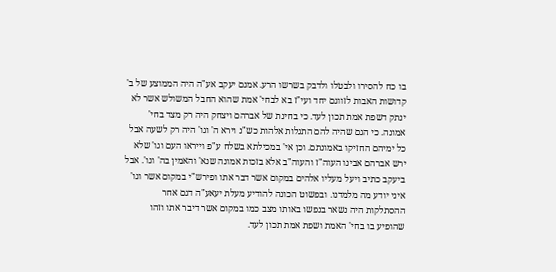בו כח להסירו ולבטלו ולדבק בשרשו הרע. אמנם יעקב אע"ה היה הממוצע של ב' קדושות האבות לזווגם יחד ועי"ז בא לבחי' אמת שהוא החבל המשולש אשר לא ינתק דשפת אמת תכון לעד. כי בחינת של אברהם ויצחק היה רק מצד בחי' אמונה. כי הגם שהיה להם התגלות אלהות כש"נ וירא ה' וגו' היה רק לשעה אבל כל ימיהם החזיקו באמונתם. וכן אי' במכילתא בשלח ע"פ וייראו העם וגו' שלא ירש אברהם אבינו העוה"ז והעוה"ב אלא בזכות אמונה שנא' והאמין בה' וגו'. אבל ביעקב כתיב ויעל מעליו אלהים במקום אשר דבר אתו ופירש"י במקום אשר וגו' איני יודע מה מלמדנו. ובפשוט הכונה להודיע מעלת יעאע"ה דגם אחר ההסתלקות היה נשאר בנפשו באותו מצב כמו במקום אשר דיבר אתו וזהו שהופיע בו בחי' האמת ושפת אמת תכון לעד.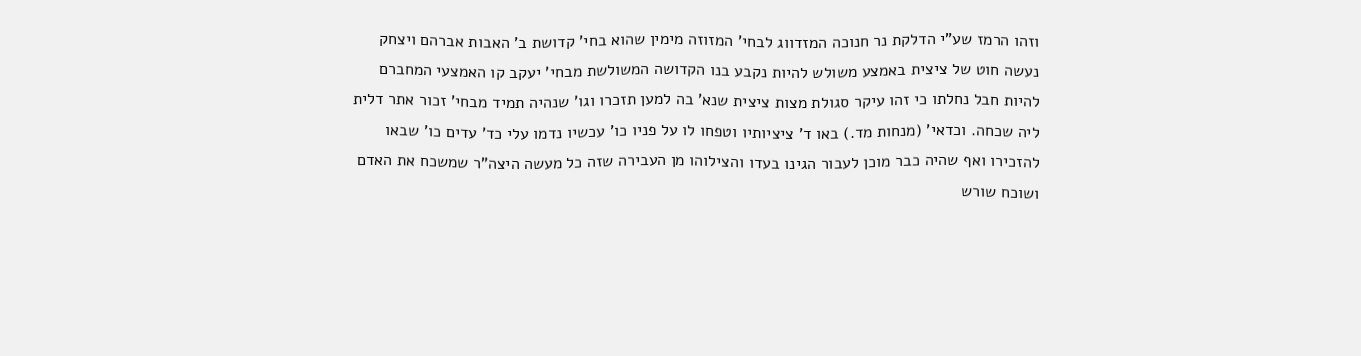וזהו הרמז שע"י הדלקת נר חנוכה המזדווג לבחי' המזוזה מימין שהוא בחי' קדושת ב' האבות אברהם ויצחק נעשה חוט של ציצית באמצע משולש להיות נקבע בנו הקדושה המשולשת מבחי' יעקב קו האמצעי המחברם להיות חבל נחלתו כי זהו עיקר סגולת מצות ציצית שנא' בה למען תזכרו וגו' שנהיה תמיד מבחי' זכור אתר דלית ליה שכחה. וכדאי' (מנחות מד.) באו ד' ציציותיו וטפחו לו על פניו כו' עכשיו נדמו עלי כד' עדים כו' שבאו להזכירו ואף שהיה כבר מוכן לעבור הגינו בעדו והצילוהו מן העבירה שזה כל מעשה היצה"ר שמשכח את האדם ושוכח שורש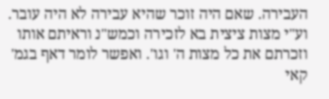העבירה. שאם היה זוכר שהיא עבירה לא היה עובר. וע"י מצות ציצית בא לזכירה וכמש"נ וראיתם אותו וזכרתם את כל מצות ה' וגו'. ואפשר לומר דאף בגמ' קאי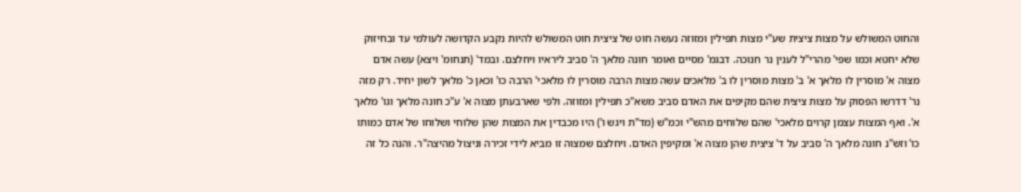והחוט המשולש על מצות ציצית שע"י מצות תפילין ומזוזה נעשה חוט של ציצית חוט המשולש להיות נקבע הקדושה לעולמי עד ובחיזוק שלא יחטא וכמו שפי' מהרי"ל לענין נר חנוכה. דבגמ' מסיים ואומר חונה מלאך ה' סביב ליראיו ויחלצם. ובמד' (תנחומ' ויצא) עשה אדם מצוה א' מוסרין לו מלאך א' ב' מצות מוסרין לו ב' מלאכים עשה מצות הרבה מוסרין לו מלאכי' הרבה כו' וכאן כ' מלאך לשון יחיד. רק מזה נר' דדרשו הפסוק על מצות ציצית שהם מקיפים את האדם סביב משא"כ תפילין ומזוזה. ולפי שארבעתן מצוה א' ע"כ חונה מלאך וגו' מלאך א'. ואף המצות עצמן קרוים מלאכי' שהם שלוחים מהש"י וכמ"ש (מד"ת ויגש ו') היו מכבדין את המצות שהן שלוחי ושלוחו של אדם כמותו כו' וזש"נ חונה מלאך ה' סביב על ד' ציצית שהן מצוה א' ומקיפין האדם. ויחלצם שמצוה זו מביא לידי זכירה וניצול מהיצה"ר. והנה כל זה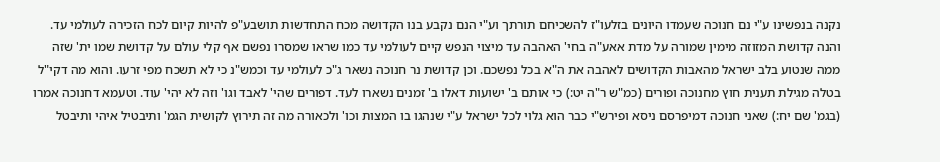נקנה בנפשינו ע"י נם חנוכה שעמדו היונים בזלעו"ז להשכיחם תורתך וע"י הנם נקבע בנו הקדושה מכח התחדשות תושבע"פ להיות קיום לכח הזכירה לעולמי עד. והנה קדושת המזוזה מימין שמורה על מדת אאע"ה בחי' האהבה עד מיצוי הנפש קיים לעולמי עד כמו שראו שמסרו נפשם אף קלי עולם על קדושת שמו ית' שזה ממה שנטוע בלב ישראל מהאבות הקדושים לאהבה את ה"א בכל נפשכם. וכן קדושת נר חנוכה נשאר ג"כ לעולמי עד וכמש"נ כי לא תשכח מפי זרעו. והוא מה דקי"ל בטלה מגילת תענית חוץ מחנוכה ופורים (כמ"ש ר"ה יט:) כי אותם ב' ישועות דאלו ב' זמנים נשארו לעד. דפורים שהי' לאבד וגו' וזה לא יהי' עוד. וטעמא דחנוכה אמרו (בגמ' שם יח:) שאני חנוכה דמיפרסם ניסא ופירש"י כבר הוא גלוי לכל ישראל ע"י שנהגו בו המצות וכו' ולכאורה מה זה תירוץ לקושית הגמ' ותיבטיל איהי ותיבטל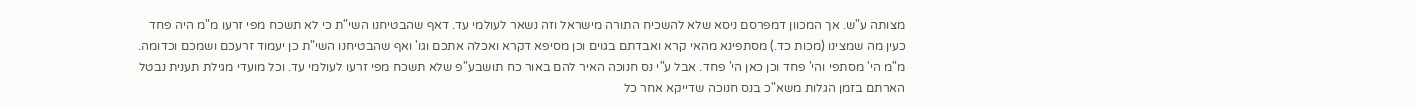מצותה ע"ש. אך המכוון דמפרסם ניסא שלא להשכיח התורה מישראל וזה נשאר לעולמי עד. דאף שהבטיחנו השי"ת כי לא תשכח מפי זרעו מ"מ היה פחד כעין מה שמצינו (מכות כד.) מסתפינא מהאי קרא ואבדתם בגוים וכן מסיפא דקרא ואכלה אתכם וגו' ואף שהבטיחנו השי"ת כן יעמוד זרעכם ושמכם וכדומה. מ"מ הי' מסתפי והי' פחד וכן כאן הי' פחד. אבל ע"י נס חנוכה האיר להם באור כח תושבע"פ שלא תשכח מפי זרעו לעולמי עד. וכל מועדי מגילת תענית נבטל הארתם בזמן הגלות משא"כ בנס חנוכה שדייקא אחר כל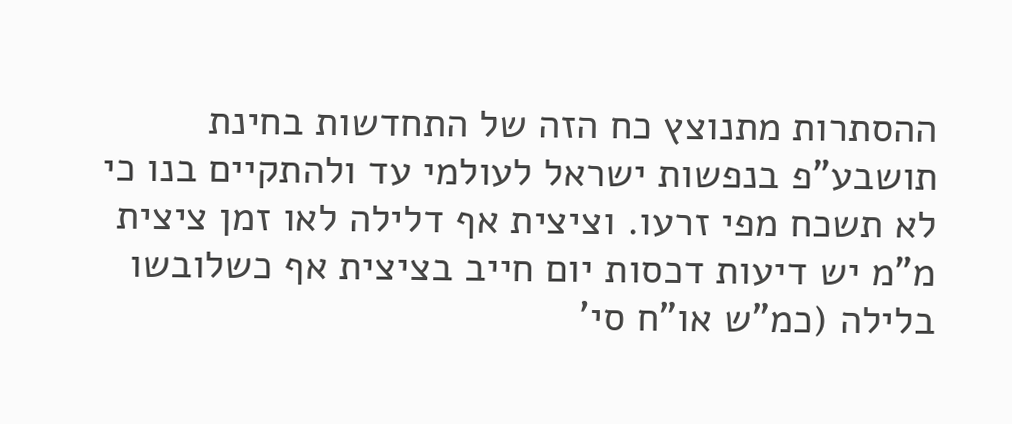ההסתרות מתנוצץ כח הזה של התחדשות בחינת תושבע"פ בנפשות ישראל לעולמי עד ולהתקיים בנו כי לא תשכח מפי זרעו. וציצית אף דלילה לאו זמן ציצית מ"מ יש דיעות דכסות יום חייב בציצית אף כשלובשו בלילה (כמ"ש או"ח סי'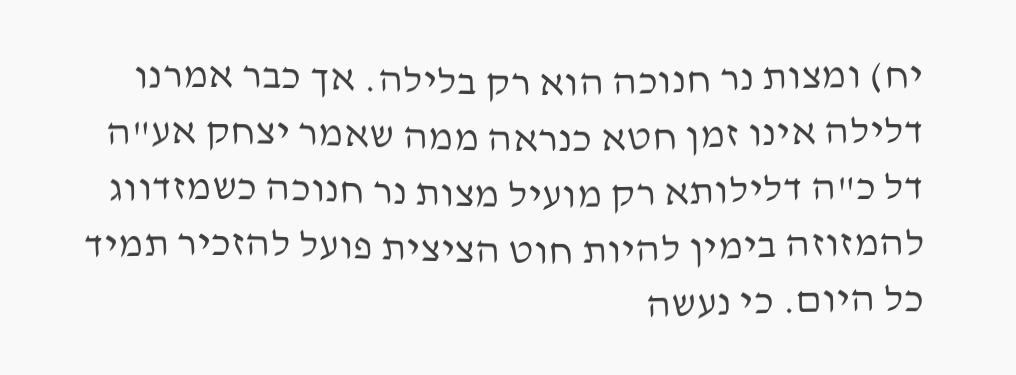יח) ומצות נר חנוכה הוא רק בלילה. אך כבר אמרנו דלילה אינו זמן חטא כנראה ממה שאמר יצחק אע"ה דל כ"ה דלילותא רק מועיל מצות נר חנוכה כשמזדווג להמזוזה בימין להיות חוט הציצית פועל להזכיר תמיד כל היום. כי נעשה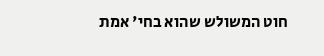חוט המשולש שהוא בחי' אמת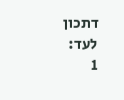דתכון לעד:
1